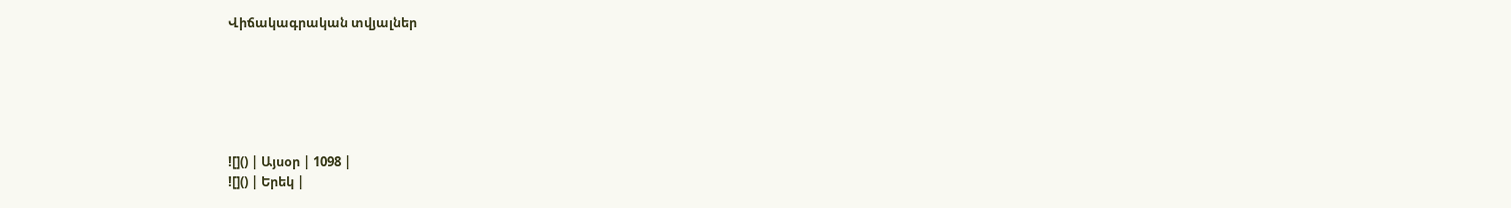Վիճակագրական տվյալներ






![]() | Այսօր | 1098 |
![]() | Երեկ |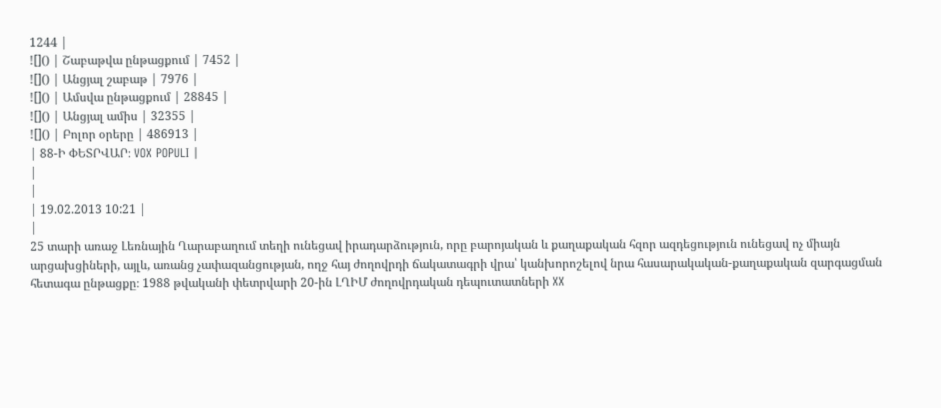1244 |
![]() | Շաբաթվա ընթացքում | 7452 |
![]() | Անցյալ շաբաթ | 7976 |
![]() | Ամսվա ընթացքում | 28845 |
![]() | Անցյալ ամիս | 32355 |
![]() | Բոլոր օրերը | 486913 |
| 88-Ի ՓԵՏՐՎԱՐ։ VOX POPULI |
|
|
| 19.02.2013 10:21 |
|
25 տարի առաջ Լեռնային Ղարաբաղում տեղի ունեցավ իրադարձություն, որը բարոյական և քաղաքական հզոր ազդեցություն ունեցավ ոչ միայն արցախցիների, այլև, առանց չափազանցության, ողջ հայ ժողովրդի ճակատագրի վրա՝ կանխորոշելով նրա հասարակական-քաղաքական զարգացման հետագա ընթացքը։ 1988 թվականի փետրվարի 20-ին ԼՂԻՄ ժողովրդական դեպուտատների XX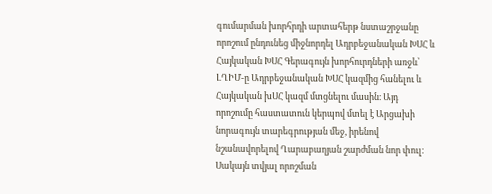գումարման խորհրդի արտահերթ նստաշրջանը որոշում ընդունեց միջնորդել Ադրբեջանական ԽՍՀ և Հայկական ԽՍՀ Գերագույն խորհուրդների առջև՝ ԼՂԻՄ-ը Ադրբեջանական ԽՍՀ կազմից հանելու և Հայկական խՍՀ կազմ մտցնելու մասին։ Այդ որոշումը հաստատուն կերպով մտել է Արցախի նորագույն տարեգրության մեջ, իրենով նշանավորելով Ղարաբաղյան շարժման նոր փուլ։ Սակայն տվյալ որոշման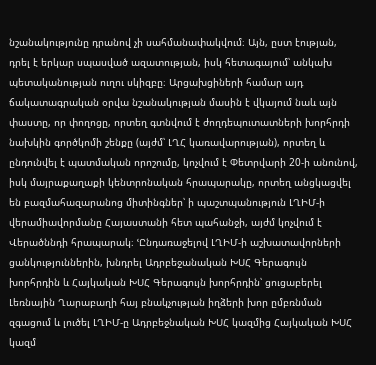նշանակությունը դրանով չի սահմանափակվում։ Այն, ըստ էության, դրել է երկար սպասված ազատության, իսկ հետագայում՝ անկախ պետականության ուղու սկիզբը։ Արցախցիների համար այդ ճակատագրական օրվա նշանակության մասին է վկայում նաև այն փաստը, որ փողոցը, որտեղ գտնվում է ժողդեպուտատների խորհրդի նախկին գործկոմի շենքը (այժմ՝ ԼՂՀ կառավարության), որտեղ և ընդունվել է պատմական որոշումը, կոչվում է Փետրվարի 20-ի անունով, իսկ մայրաքաղաքի կենտրոնական հրապարակը, որտեղ անցկացվել են բազմահազարանոց միտինգներ՝ ի պաշտպանություն ԼՂԻՄ-ի վերամիավորմանը Հայաստանի հետ պահանջի, այժմ կոչվում է Վերածննդի հրապարակ։ ՙԸնդառաջելով ԼՂԻՄ-ի աշխատավորների ցանկություններին, խնդրել Ադրբեջանական ԽՍՀ Գերագույն խորհրդին և Հայկական ԽՍՀ Գերագույն խորհրդին՝ ցուցաբերել Լեռնային Ղարաբաղի հայ բնակչության իղձերի խոր ըմբռնման զգացում և լուծել ԼՂԻՄ-ը Ադրբեջնական ԽՍՀ կազմից Հայկական ԽՍՀ կազմ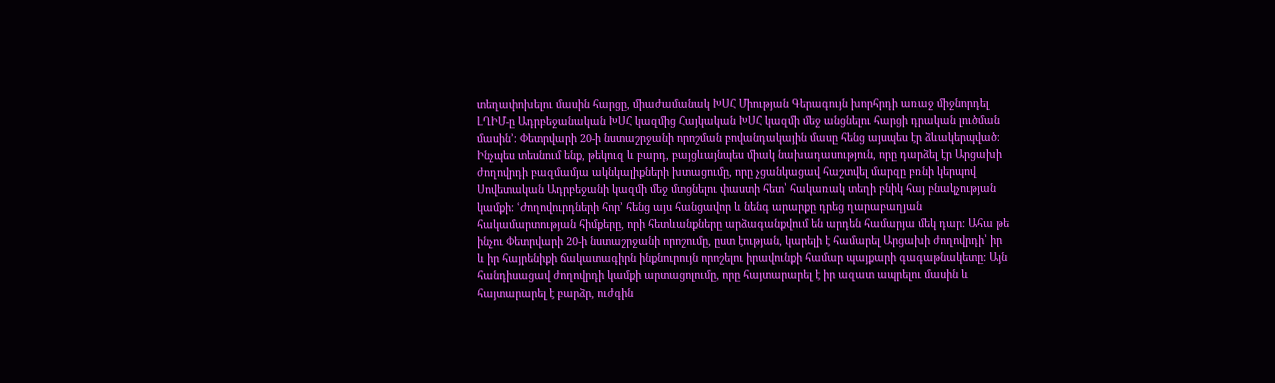տեղափոխելու մասին հարցը, միաժամանակ ԽՍՀ Միության Գերագույն խորհրդի առաջ միջնորդել ԼՂԻՄ-ը Ադրբեջանական ԽՍՀ կազմից Հայկական ԽՍՀ կազմի մեջ անցնելու հարցի դրական լուծման մասին՚։ Փետրվարի 20-ի նստաշրջանի որոշման բովանդակային մասը հենց այսպես էր ձևակերպված։ Ինչպես տեսնում ենք, թեկուզ և բարդ, բայցևայնպես միակ նախադասություն, որը դարձել էր Արցախի ժողովրդի բազմամյա ակնկալիքների խտացումը, որը չցանկացավ հաշտվել մարզը բռնի կերպով Սովետական Ադրբեջանի կազմի մեջ մտցնելու փաստի հետ՝ հակառակ տեղի բնիկ հայ բնակչության կամքի։ ՙԺողովուրդների հոր՚ հենց այս հանցավոր և նենգ արարքը դրեց ղարաբաղյան հակամարտության հիմքերը, որի հետևանքները արձագանքվում են արդեն համարյա մեկ դար։ Ահա թե ինչու Փետրվարի 20-ի նստաշրջանի որոշումը, ըստ էության, կարելի է համարել Արցախի ժողովրդի՝ իր և իր հայրենիքի ճակատագիրն ինքնուրույն որոշելու իրավունքի համար պայքարի գագաթնակետը։ Այն հանդիսացավ ժողովրդի կամքի արտացոլումը, որը հայտարարել է իր ազատ ապրելու մասին և հայտարարել է բարձր, ուժգին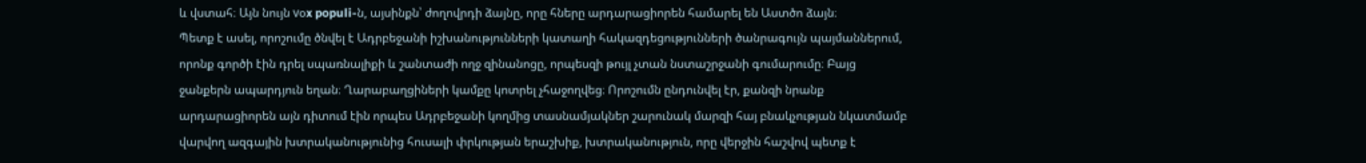և վստահ։ Այն նույն vօx populi-ն, այսինքն՝ ժողովրդի ձայնը, որը հները արդարացիորեն համարել են Աստծո ձայն։
Պետք է ասել, որոշումը ծնվել է Ադրբեջանի իշխանությունների կատաղի հակազդեցությունների ծանրագույն պայմաններում, որոնք գործի էին դրել սպառնալիքի և շանտաժի ողջ զինանոցը, որպեսզի թույլ չտան նստաշրջանի գումարումը։ Բայց ջանքերն ապարդյուն եղան։ Ղարաբաղցիների կամքը կոտրել չհաջողվեց։ Որոշումն ընդունվել էր, քանզի նրանք արդարացիորեն այն դիտում էին որպես Ադրբեջանի կողմից տասնամյակներ շարունակ մարզի հայ բնակչության նկատմամբ վարվող ազգային խտրականությունից հուսալի փրկության երաշխիք, խտրականություն, որը վերջին հաշվով պետք է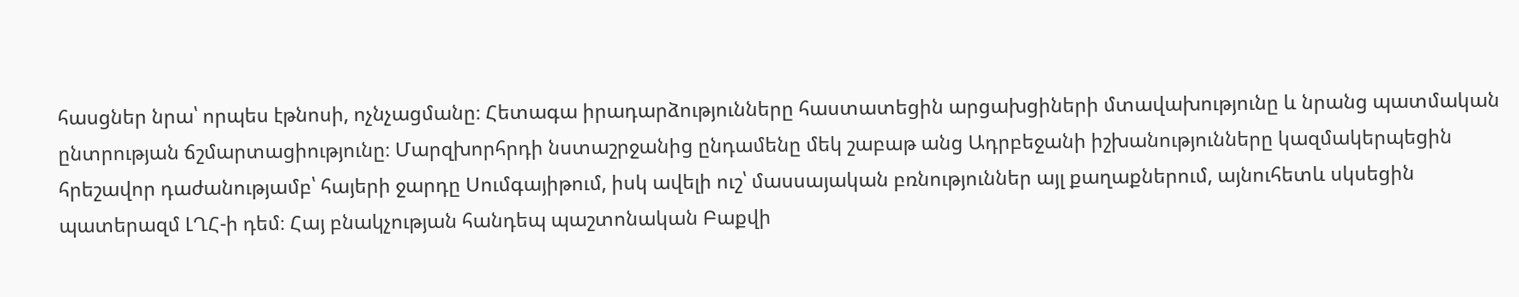հասցներ նրա՝ որպես էթնոսի, ոչնչացմանը։ Հետագա իրադարձությունները հաստատեցին արցախցիների մտավախությունը և նրանց պատմական ընտրության ճշմարտացիությունը։ Մարզխորհրդի նստաշրջանից ընդամենը մեկ շաբաթ անց Ադրբեջանի իշխանությունները կազմակերպեցին հրեշավոր դաժանությամբ՝ հայերի ջարդը Սումգայիթում, իսկ ավելի ուշ՝ մասսայական բռնություններ այլ քաղաքներում, այնուհետև սկսեցին պատերազմ ԼՂՀ-ի դեմ։ Հայ բնակչության հանդեպ պաշտոնական Բաքվի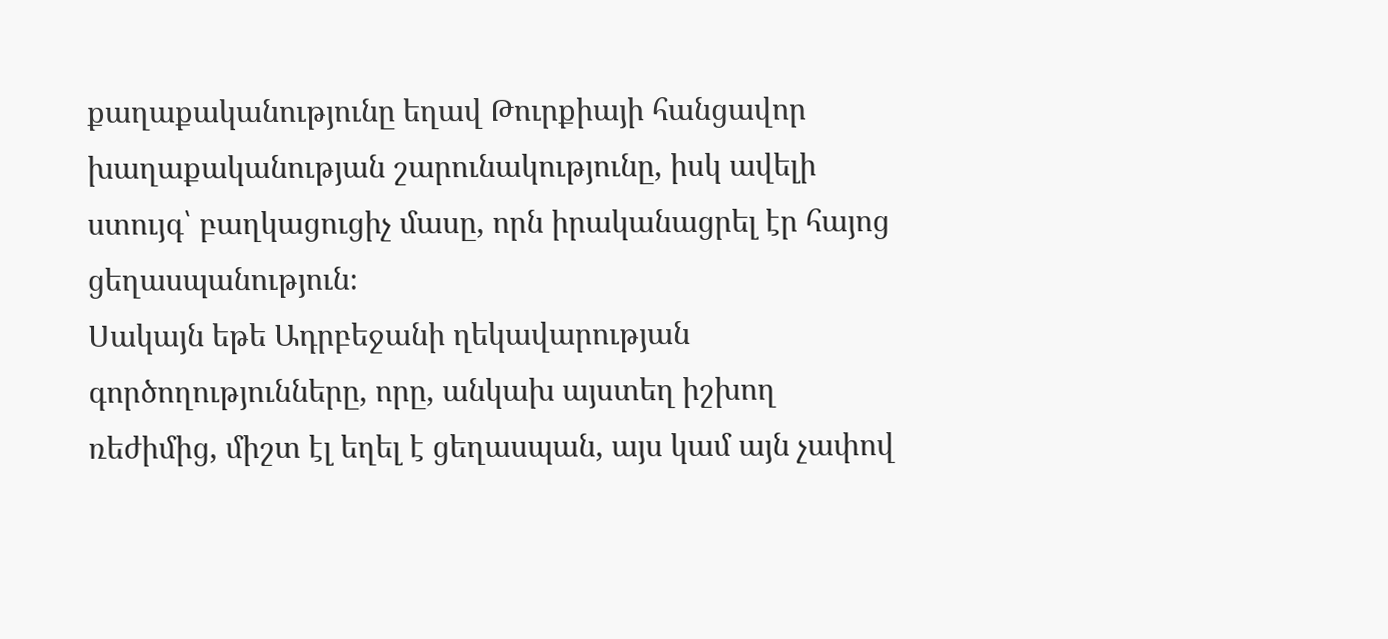քաղաքականությունը եղավ Թուրքիայի հանցավոր խաղաքականության շարունակությունը, իսկ ավելի ստույգ՝ բաղկացուցիչ մասը, որն իրականացրել էր հայոց ցեղասպանություն։
Սակայն եթե Ադրբեջանի ղեկավարության գործողությունները, որը, անկախ այստեղ իշխող ռեժիմից, միշտ էլ եղել է ցեղասպան, այս կամ այն չափով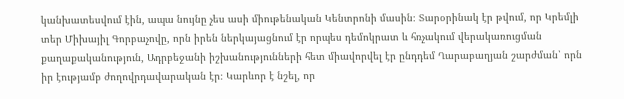կանխատեսվում էին, ապա նույնը չես ասի միութենական Կենտրոնի մասին։ Տարօրինակ էր թվում, որ Կրեմլի տեր Միխայիլ Գորբաչովը, որն իրեն ներկայացնում էր որպես դեմոկրատ և հռչակում վերակառուցման քաղաքականություն, Ադրբեջանի իշխանությունների հետ միավորվել էր ընդդեմ Ղարաբաղյան շարժման՝ որն իր էությամբ ժողովրդավարական էր։ Կարևոր է նշել, որ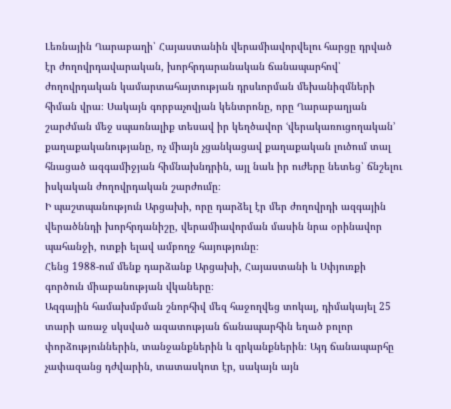Լեռնային Ղարաբաղի՝ Հայաստանին վերամիավորվելու հարցը դրված էր ժողովրդավարական, խորհրդարանական ճանապարհով՝ ժողովրդական կամարտահայտության դրսևորման մեխանիզմների հիման վրա։ Սակայն գորբաչովյան կենտրոնը, որը Ղարաբաղյան շարժման մեջ սպառնալիք տեսավ իր կեղծավոր ՙվերակառուցողական՚ քաղաքականությանը, ոչ միայն չցանկացավ քաղաքական լուծում տալ հնացած ազգամիջյան հիմնախնդրին, այլ նաև իր ուժերը նետեց՝ ճնշելու իսկական ժողովրդական շարժումը։
Ի պաշտպանություն Արցախի, որը դարձել էր մեր ժողովրդի ազգային վերածննդի խորհրդանիշը, վերամիավորման մասին նրա օրինավոր պահանջի, ոտքի ելավ ամբողջ հայությունը։
Հենց 1988-ում մենք դարձանք Արցախի, Հայաստանի և Սփյուռքի գործուն միաբանության վկաները։
Ազգային համախմբման շնորհիվ մեզ հաջողվեց տոկալ, դիմակայել 25 տարի առաջ սկսված ազատության ճանապարհին եղած բոլոր փորձություններին, տանջանքներին և զրկանքներին։ Այդ ճանապարհը չափազանց դժվարին, տատասկոտ էր, սակայն այն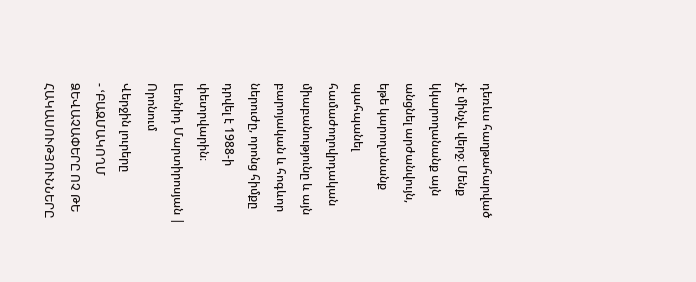դեռևս հաղթահարված չէ մինչև վերջ։ Մենք կկարողանանք այն անցնել արժանվույն, եթե կարողանանք պահպանել համաժողովրդական միաբանությունը և այն բարոյական և հոգևոր ներուժը, որոնց հիմքը դրվել է 1988-ի փետրվարին։
Լեոնիդ Մարտիրոսյան |
Որոնում
Վերջին լուրերը
- ՙԲԱԶՄԱԿՈՂՄ ՁԵՎԱՉԱՓԵՐԸ ՈՉ ԹԵ ՀԱԿԱՍՈՒԹՅՈՒՆՆԵՐԸ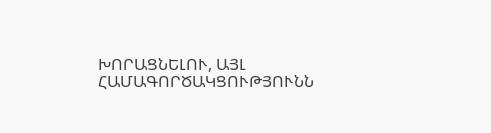ԽՈՐԱՑՆԵԼՈՒ, ԱՅԼ ՀԱՄԱԳՈՐԾԱԿՑՈՒԹՅՈՒՆՆ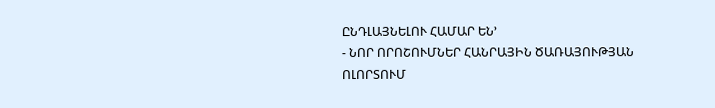ԸՆԴԼԱՅՆԵԼՈՒ ՀԱՄԱՐ ԵՆ՚
- ՆՈՐ ՈՐՈՇՈՒՄՆԵՐ ՀԱՆՐԱՅԻՆ ԾԱՌԱՅՈՒԹՅԱՆ ՈԼՈՐՏՈՒՄ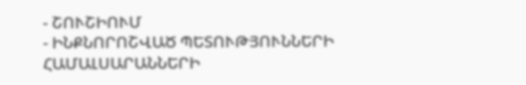- ՇՈՒՇԻՈՒՄ
- ԻՆՔՆՈՐՈՇՎԱԾ ՊԵՏՈՒԹՅՈՒՆՆԵՐԻ ՀԱՄԱԼՍԱՐԱՆՆԵՐԻ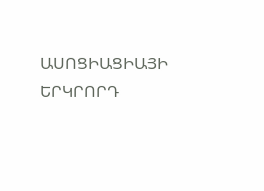ԱՍՈՑԻԱՑԻԱՅԻ ԵՐԿՐՈՐԴ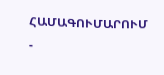ՀԱՄԱԳՈՒՄԱՐՈՒՄ
-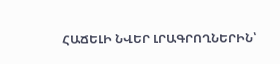ՀԱՃԵԼԻ ՆՎԵՐ ԼՐԱԳՐՈՂՆԵՐԻՆ՝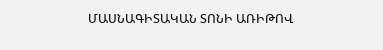ՄԱՍՆԱԳԻՏԱԿԱՆ ՏՈՆԻ ԱՌԻԹՈՎ